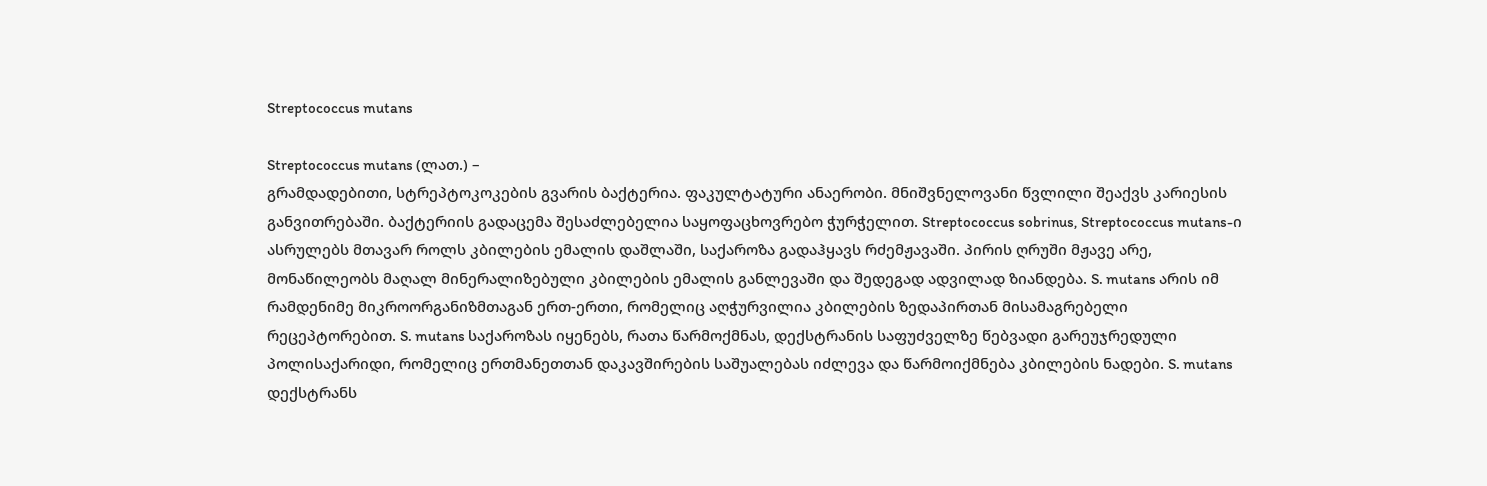Streptococcus mutans

Streptococcus mutans (ლათ.) –
გრამდადებითი, სტრეპტოკოკების გვარის ბაქტერია. ფაკულტატური ანაერობი. მნიშვნელოვანი წვლილი შეაქვს კარიესის განვითრებაში. ბაქტერიის გადაცემა შესაძლებელია საყოფაცხოვრებო ჭურჭელით. Streptococcus sobrinus, Streptococcus mutans-ი ასრულებს მთავარ როლს კბილების ემალის დაშლაში, საქაროზა გადაჰყავს რძემჟავაში. პირის ღრუში მჟავე არე, მონაწილეობს მაღალ მინერალიზებული კბილების ემალის განლევაში და შედეგად ადვილად ზიანდება. S. mutans არის იმ რამდენიმე მიკროორგანიზმთაგან ერთ-ერთი, რომელიც აღჭურვილია კბილების ზედაპირთან მისამაგრებელი რეცეპტორებით. S. mutans საქაროზას იყენებს, რათა წარმოქმნას, დექსტრანის საფუძველზე წებვადი გარეუჯრედული პოლისაქარიდი, რომელიც ერთმანეთთან დაკავშირების საშუალებას იძლევა და წარმოიქმნება კბილების ნადები. S. mutans  დექსტრანს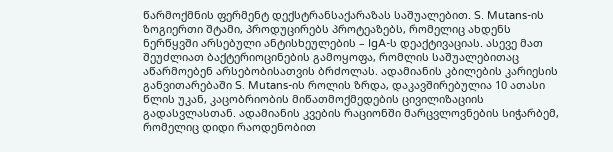წარმოქმნის ფერმენტ დექსტრანსაქარაზას საშუალებით. S. Mutans-ის ზოგიერთი შტამი, პროდუცირებს პროტეაზებს, რომელიც ახდენს ნერწყვში არსებული ანტისხეულების – IgA-ს დეაქტივაციას. ასევე მათ შეუძლიათ ბაქტერიოცინების გამოყოფა, რომლის საშუალებითაც აწარმოებენ არსებობისათვის ბრძოლას. ადამიანის კბილების კარიესის განვითარებაში S. Mutans-ის როლის ზრდა, დაკავშირებულია 10 ათასი წლის უკან, კაცობრიობის მიწათმოქმედების ცივილიზაციის გადასვლასთან. ადამიანის კვების რაციონში მარცვლოვნების სიჭარბემ, რომელიც დიდი რაოდენობით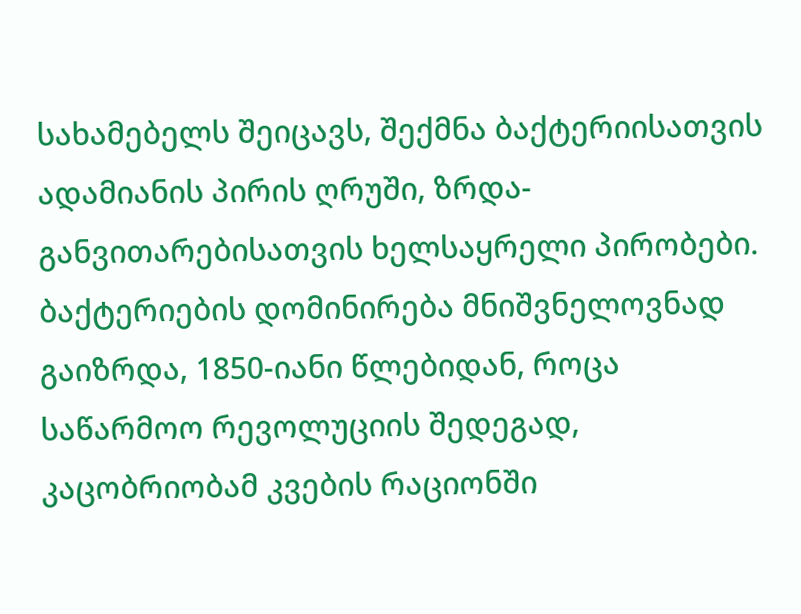სახამებელს შეიცავს, შექმნა ბაქტერიისათვის ადამიანის პირის ღრუში, ზრდა-განვითარებისათვის ხელსაყრელი პირობები. ბაქტერიების დომინირება მნიშვნელოვნად გაიზრდა, 1850-იანი წლებიდან, როცა საწარმოო რევოლუციის შედეგად, კაცობრიობამ კვების რაციონში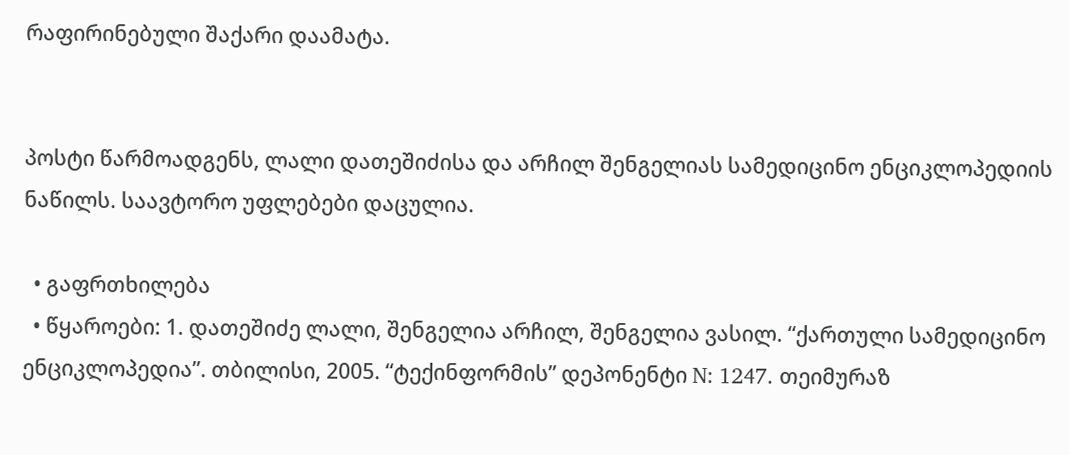რაფირინებული შაქარი დაამატა.


პოსტი წარმოადგენს, ლალი დათეშიძისა და არჩილ შენგელიას სამედიცინო ენციკლოპედიის ნაწილს. საავტორო უფლებები დაცულია.

  • გაფრთხილება
  • წყაროები: 1. დათეშიძე ლალი, შენგელია არჩილ, შენგელია ვასილ. “ქართული სამედიცინო ენციკლოპედია”. თბილისი, 2005. “ტექინფორმის” დეპონენტი N: 1247. თეიმურაზ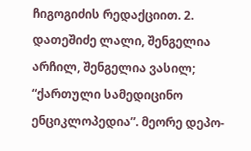ჩიგოგიძის რედაქციით. 2. დათეშიძე ლალი, შენგელია არჩილ, შენგელია ვასილ; “ქართული სამედიცინო ენციკლოპედია”. მეორე დეპო-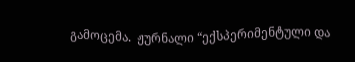გამოცემა.  ჟურნალი “ექსპერიმენტული და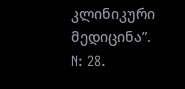კლინიკური მედიცინა”. N: 28.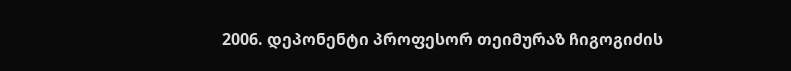2006. დეპონენტი პროფესორ თეიმურაზ ჩიგოგიძის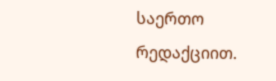საერთო რედაქციით.